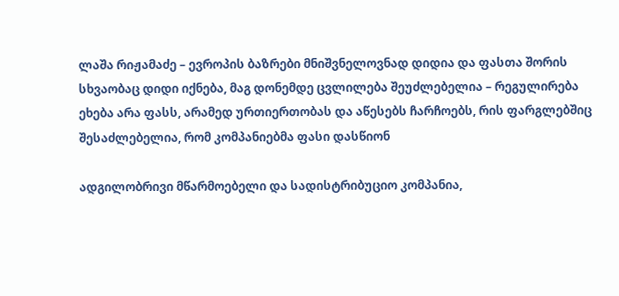ლაშა რიჟამაძე – ევროპის ბაზრები მნიშვნელოვნად დიდია და ფასთა შორის სხვაობაც დიდი იქნება, მაგ დონემდე ცვლილება შეუძლებელია – რეგულირება ეხება არა ფასს, არამედ ურთიერთობას და აწესებს ჩარჩოებს, რის ფარგლებშიც შესაძლებელია, რომ კომპანიებმა ფასი დასწიონ

ადგილობრივი მწარმოებელი და სადისტრიბუციო კომპანია,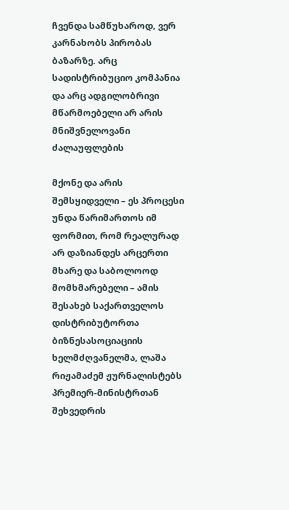ჩვენდა სამწუხაროდ, ვერ კარნახობს პირობას ბაზარზე. არც სადისტრიბუციო კომპანია და არც ადგილობრივი მწარმოებელი არ არის მნიშვნელოვანი ძალაუფლების

მქონე და არის შემსყიდველი – ეს პროცესი უნდა წარიმართოს იმ ფორმით, რომ რეალურად არ დაზიანდეს არცერთი მხარე და საბოლოოდ მომხმარებელი – ამის შესახებ საქართველოს დისტრიბუტორთა ბიზნესასოციაციის ხელმძღვანელმა, ლაშა რიჟამაძემ ჟურნალისტებს პრემიერ-მინისტრთან შეხვედრის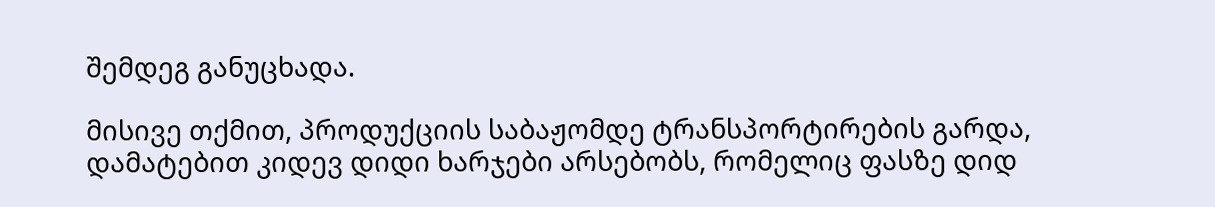შემდეგ განუცხადა.

მისივე თქმით, პროდუქციის საბაჟომდე ტრანსპორტირების გარდა, დამატებით კიდევ დიდი ხარჯები არსებობს, რომელიც ფასზე დიდ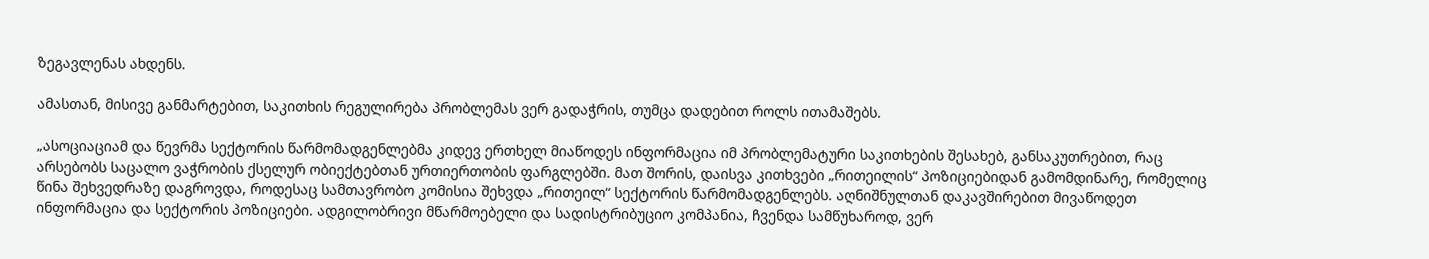ზეგავლენას ახდენს.

ამასთან, მისივე განმარტებით, საკითხის რეგულირება პრობლემას ვერ გადაჭრის, თუმცა დადებით როლს ითამაშებს.

„ასოციაციამ და წევრმა სექტორის წარმომადგენლებმა კიდევ ერთხელ მიაწოდეს ინფორმაცია იმ პრობლემატური საკითხების შესახებ, განსაკუთრებით, რაც არსებობს საცალო ვაჭრობის ქსელურ ობიექტებთან ურთიერთობის ფარგლებში. მათ შორის, დაისვა კითხვები „რითეილის“ პოზიციებიდან გამომდინარე, რომელიც წინა შეხვედრაზე დაგროვდა, როდესაც სამთავრობო კომისია შეხვდა „რითეილ“ სექტორის წარმომადგენლებს. აღნიშნულთან დაკავშირებით მივაწოდეთ ინფორმაცია და სექტორის პოზიციები. ადგილობრივი მწარმოებელი და სადისტრიბუციო კომპანია, ჩვენდა სამწუხაროდ, ვერ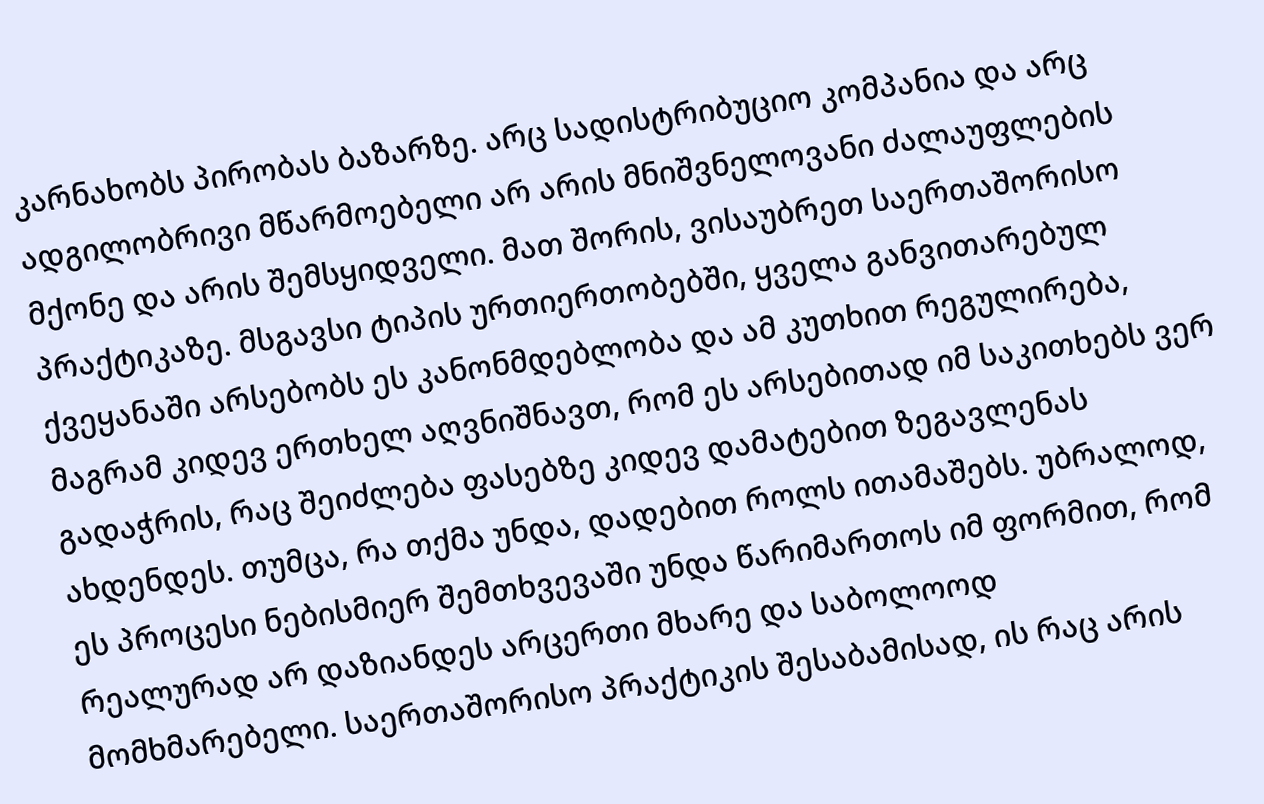კარნახობს პირობას ბაზარზე. არც სადისტრიბუციო კომპანია და არც ადგილობრივი მწარმოებელი არ არის მნიშვნელოვანი ძალაუფლების მქონე და არის შემსყიდველი. მათ შორის, ვისაუბრეთ საერთაშორისო პრაქტიკაზე. მსგავსი ტიპის ურთიერთობებში, ყველა განვითარებულ ქვეყანაში არსებობს ეს კანონმდებლობა და ამ კუთხით რეგულირება, მაგრამ კიდევ ერთხელ აღვნიშნავთ, რომ ეს არსებითად იმ საკითხებს ვერ გადაჭრის, რაც შეიძლება ფასებზე კიდევ დამატებით ზეგავლენას ახდენდეს. თუმცა, რა თქმა უნდა, დადებით როლს ითამაშებს. უბრალოდ, ეს პროცესი ნებისმიერ შემთხვევაში უნდა წარიმართოს იმ ფორმით, რომ რეალურად არ დაზიანდეს არცერთი მხარე და საბოლოოდ მომხმარებელი. საერთაშორისო პრაქტიკის შესაბამისად, ის რაც არის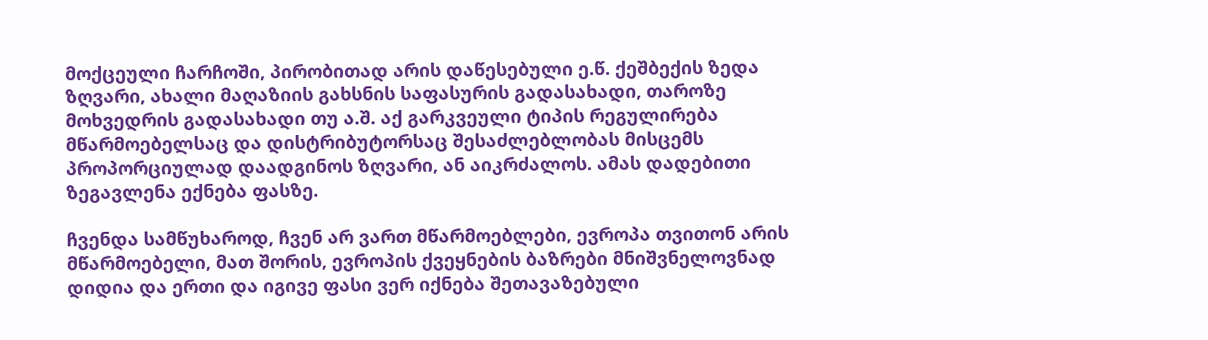მოქცეული ჩარჩოში, პირობითად არის დაწესებული ე.წ. ქეშბექის ზედა ზღვარი, ახალი მაღაზიის გახსნის საფასურის გადასახადი, თაროზე მოხვედრის გადასახადი თუ ა.შ. აქ გარკვეული ტიპის რეგულირება მწარმოებელსაც და დისტრიბუტორსაც შესაძლებლობას მისცემს პროპორციულად დაადგინოს ზღვარი, ან აიკრძალოს. ამას დადებითი ზეგავლენა ექნება ფასზე.

ჩვენდა სამწუხაროდ, ჩვენ არ ვართ მწარმოებლები, ევროპა თვითონ არის მწარმოებელი, მათ შორის, ევროპის ქვეყნების ბაზრები მნიშვნელოვნად დიდია და ერთი და იგივე ფასი ვერ იქნება შეთავაზებული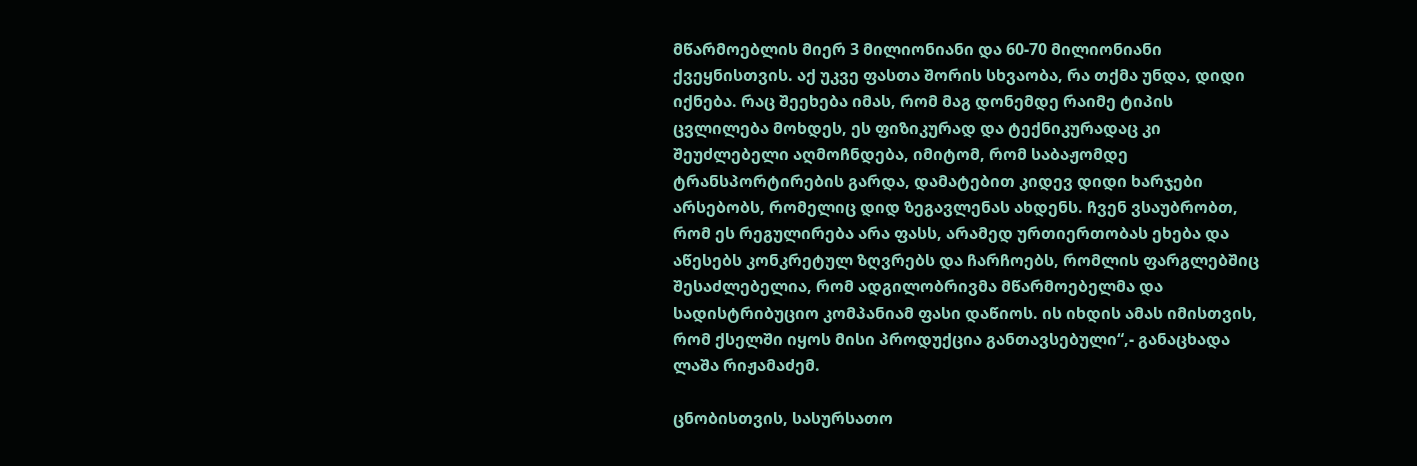მწარმოებლის მიერ 3 მილიონიანი და 60-70 მილიონიანი ქვეყნისთვის. აქ უკვე ფასთა შორის სხვაობა, რა თქმა უნდა, დიდი იქნება. რაც შეეხება იმას, რომ მაგ დონემდე რაიმე ტიპის ცვლილება მოხდეს, ეს ფიზიკურად და ტექნიკურადაც კი შეუძლებელი აღმოჩნდება, იმიტომ, რომ საბაჟომდე ტრანსპორტირების გარდა, დამატებით კიდევ დიდი ხარჯები არსებობს, რომელიც დიდ ზეგავლენას ახდენს. ჩვენ ვსაუბრობთ, რომ ეს რეგულირება არა ფასს, არამედ ურთიერთობას ეხება და აწესებს კონკრეტულ ზღვრებს და ჩარჩოებს, რომლის ფარგლებშიც შესაძლებელია, რომ ადგილობრივმა მწარმოებელმა და სადისტრიბუციო კომპანიამ ფასი დაწიოს. ის იხდის ამას იმისთვის, რომ ქსელში იყოს მისი პროდუქცია განთავსებული“,- განაცხადა ლაშა რიჟამაძემ.

ცნობისთვის, სასურსათო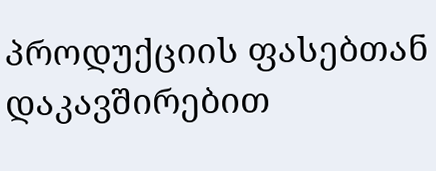პროდუქციის ფასებთან დაკავშირებით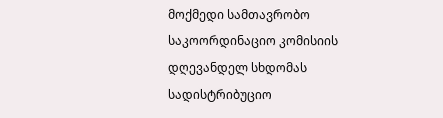მოქმედი სამთავრობო საკოორდინაციო კომისიის დღევანდელ სხდომას სადისტრიბუციო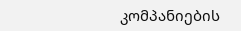კომპანიების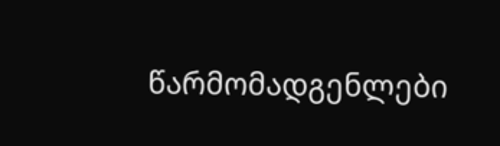წარმომადგენლები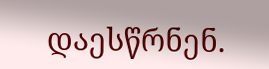დაესწრნენ.